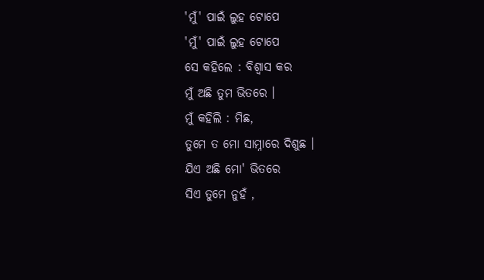'ମୁଁ' ପାଇଁ ଲୁହ ଟୋପେ
'ମୁଁ' ପାଇଁ ଲୁହ ଟୋପେ
ସେ କହିଲେ : ବିଶ୍ୱାସ କର
ମୁଁ ଅଛି ତୁମ ଭିତରେ ।
ମୁଁ କହିଲି : ମିଛ,
ତୁମେ ତ ମୋ ସାମ୍ନାରେ ଦିଶୁଛ ।
ଯିଏ ଅଛି ମୋ' ଭିତରେ
ସିଏ ତୁମେ ନୁହଁ ,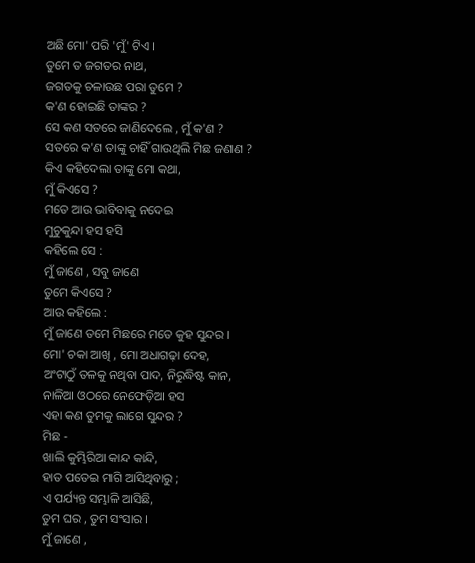ଅଛି ମୋ' ପରି 'ମୁଁ' ଟିଏ ।
ତୁମେ ତ ଜଗତର ନାଥ,
ଜଗତକୁ ଚଳାଉଛ ପରା ତୁମେ ?
କ'ଣ ହୋଇଛି ତାଙ୍କର ?
ସେ କଣ ସତରେ ଜାଣିଦେଲେ , ମୁଁ କ'ଣ ?
ସତରେ କ'ଣ ତାଙ୍କୁ ଚାହିଁ ଗାଉଥିଲି ମିଛ ଜଣାଣ ?
କିଏ କହିଦେଲା ତାଙ୍କୁ ମୋ କଥା,
ମୁଁ କିଏସେ ?
ମତେ ଆଉ ଭାବିବାକୁ ନଦେଇ
ମୁଚୁକୁନ୍ଦା ହସ ହସି
କହିଲେ ସେ :
ମୁଁ ଜାଣେ , ସବୁ ଜାଣେ
ତୁମେ କିଏସେ ?
ଆଉ କହିଲେ :
ମୁଁ ଜାଣେ ତମେ ମିଛରେ ମତେ କୁହ ସୁନ୍ଦର ।
ମୋ' ଚକା ଆଖି , ମୋ ଅଧାଗଢ଼ା ଦେହ,
ଅଂଟାଠୁଁ ତଳକୁ ନଥିବା ପାଦ, ନିରୁଦ୍ଧିଷ୍ଟ କାନ,
ନାଳିଆ ଓଠରେ ନେଫେଡ଼ିଆ ହସ
ଏହା କଣ ତୁମକୁ ଲାଗେ ସୁନ୍ଦର ?
ମିଛ -
ଖାଲି କୁମ୍ଭିରିଆ କାନ୍ଦ କାନ୍ଦି,
ହାତ ପତେଇ ମାଗି ଆସିଥିବାରୁ ;
ଏ ପର୍ଯ୍ୟନ୍ତ ସମ୍ଭାଳି ଆସିଛି,
ତୁମ ଘର , ତୁମ ସଂସାର ।
ମୁଁ ଜାଣେ ,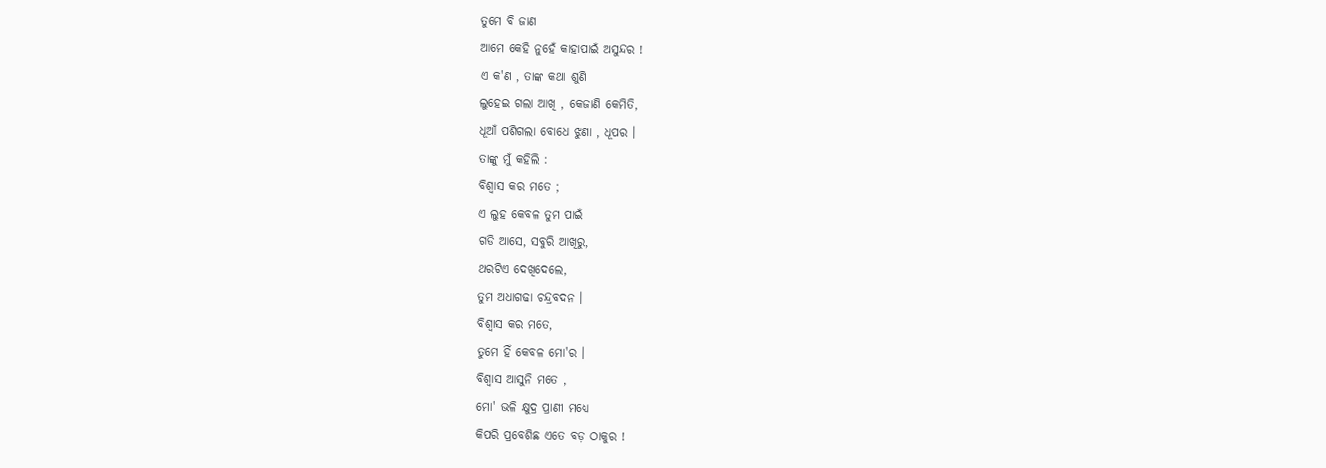ତୁମେ ବି ଜାଣ
ଆମେ କେହି ନୁହେଁ କାହାପାଇଁ ଅସୁନ୍ଦର !
ଏ କ'ଣ , ତାଙ୍କ କଥା ଶୁଣି
ଲୁହେଇ ଗଲା ଆଖି , କେଜାଣି କେମିତି,
ଧୂଆଁ ପଶିଗଲା ବୋଧେ ଝୁଣା , ଧୂପର ।
ତାଙ୍କୁ ମୁଁ କହିଲି :
ବିଶ୍ୱାସ କର ମତେ ;
ଏ ଲୁହ କେବଳ ତୁମ ପାଇଁ
ଗଡି ଆସେ, ସବୁରି ଆଖିରୁ,
ଥରଟିଏ ଦେଖିଦେଲେ,
ତୁମ ଅଧାଗଢା ଚନ୍ଦ୍ରବଦନ ।
ବିଶ୍ୱାସ କର ମତେ,
ତୁମେ ହିଁ କେବଳ ମୋ'ର ।
ବିଶ୍ୱାସ ଆସୁନି ମତେ ,
ମୋ' ଭଳି କ୍ଷୁଦ୍ର ପ୍ରାଣୀ ମଧ୍ୟେ
କିପରି ପ୍ରବେଶିଛ ଏତେ ବଡ଼ ଠାକୁର !